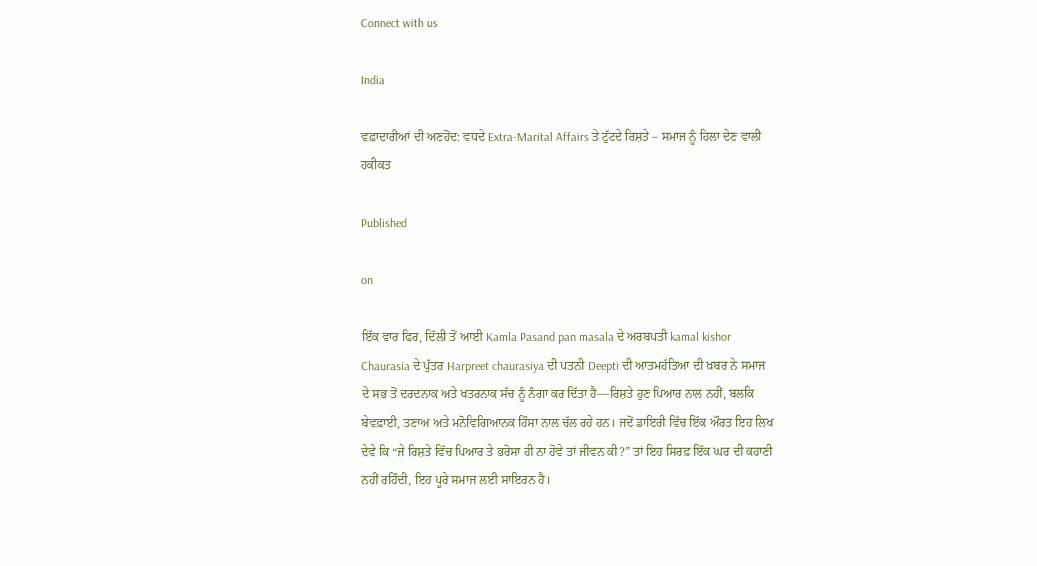Connect with us

India

ਵਫ਼ਾਦਾਰੀਆਂ ਦੀ ਅਣਹੋਂਦ: ਵਧਦੇ Extra-Marital Affairs ਤੇ ਟੁੱਟਦੇ ਰਿਸ਼ਤੇ – ਸਮਾਜ ਨੂੰ ਹਿਲਾ ਦੇਣ ਵਾਲੀ ਹਕੀਕਤ

Published

on

ਇੱਕ ਵਾਰ ਫਿਰ, ਦਿੱਲੀ ਤੋਂ ਆਈ Kamla Pasand pan masala ਦੇ ਅਰਬਪਤੀ kamal kishor Chaurasia ਦੇ ਪੁੱਤਰ Harpreet chaurasiya ਦੀ ਪਤਨੀ Deepti ਦੀ ਆਤਮਹੱਤਿਆ ਦੀ ਖ਼ਬਰ ਨੇ ਸਮਾਜ ਦੇ ਸਭ ਤੋਂ ਦਰਦਨਾਕ ਅਤੇ ਖਤਰਨਾਕ ਸੱਚ ਨੂੰ ਨੰਗਾ ਕਰ ਦਿੱਤਾ ਹੈ—ਰਿਸ਼ਤੇ ਹੁਣ ਪਿਆਰ ਨਾਲ ਨਹੀਂ, ਬਲਕਿ ਬੇਵਫ਼ਾਈ, ਤਣਾਅ ਅਤੇ ਮਨੋਵਿਗਿਆਨਕ ਹਿੰਸਾ ਨਾਲ ਚੱਲ ਰਹੇ ਹਨ। ਜਦੋਂ ਡਾਇਰੀ ਵਿੱਚ ਇੱਕ ਔਰਤ ਇਹ ਲਿਖ ਦੇਵੇ ਕਿ “ਜੇ ਰਿਸ਼ਤੇ ਵਿੱਚ ਪਿਆਰ ਤੇ ਭਰੋਸਾ ਹੀ ਨਾ ਹੋਵੇ ਤਾਂ ਜੀਵਨ ਕੀ?” ਤਾਂ ਇਹ ਸਿਰਫ਼ ਇੱਕ ਘਰ ਦੀ ਕਹਾਣੀ ਨਹੀਂ ਰਹਿੰਦੀ, ਇਹ ਪੂਰੇ ਸਮਾਜ ਲਈ ਸਾਇਰਨ ਹੈ।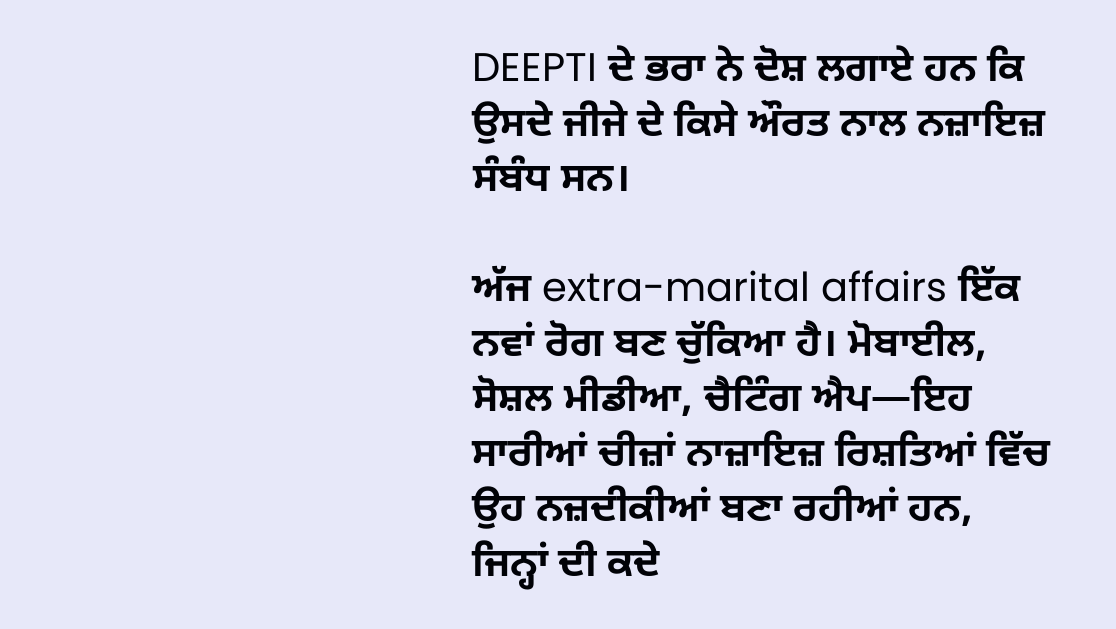DEEPTI ਦੇ ਭਰਾ ਨੇ ਦੋਸ਼ ਲਗਾਏ ਹਨ ਕਿ ਉਸਦੇ ਜੀਜੇ ਦੇ ਕਿਸੇ ਔਰਤ ਨਾਲ ਨਜ਼ਾਇਜ਼ ਸੰਬੰਧ ਸਨ।

ਅੱਜ extra-marital affairs ਇੱਕ ਨਵਾਂ ਰੋਗ ਬਣ ਚੁੱਕਿਆ ਹੈ। ਮੋਬਾਈਲ, ਸੋਸ਼ਲ ਮੀਡੀਆ, ਚੈਟਿੰਗ ਐਪ—ਇਹ ਸਾਰੀਆਂ ਚੀਜ਼ਾਂ ਨਾਜ਼ਾਇਜ਼ ਰਿਸ਼ਤਿਆਂ ਵਿੱਚ ਉਹ ਨਜ਼ਦੀਕੀਆਂ ਬਣਾ ਰਹੀਆਂ ਹਨ, ਜਿਨ੍ਹਾਂ ਦੀ ਕਦੇ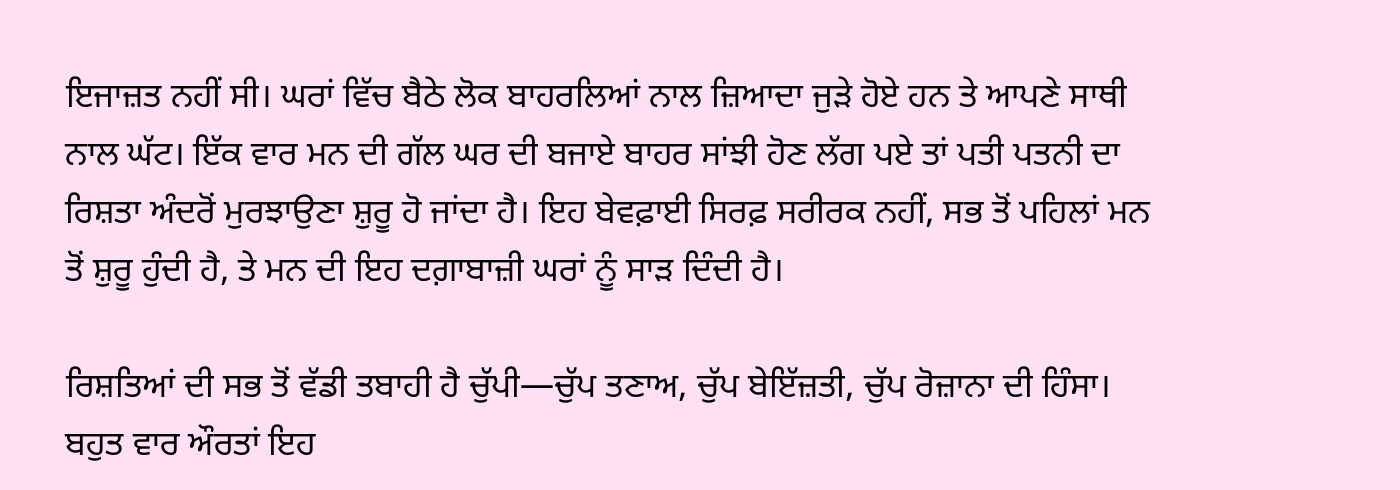ਇਜਾਜ਼ਤ ਨਹੀਂ ਸੀ। ਘਰਾਂ ਵਿੱਚ ਬੈਠੇ ਲੋਕ ਬਾਹਰਲਿਆਂ ਨਾਲ ਜ਼ਿਆਦਾ ਜੁੜੇ ਹੋਏ ਹਨ ਤੇ ਆਪਣੇ ਸਾਥੀ ਨਾਲ ਘੱਟ। ਇੱਕ ਵਾਰ ਮਨ ਦੀ ਗੱਲ ਘਰ ਦੀ ਬਜਾਏ ਬਾਹਰ ਸਾਂਝੀ ਹੋਣ ਲੱਗ ਪਏ ਤਾਂ ਪਤੀ ਪਤਨੀ ਦਾ ਰਿਸ਼ਤਾ ਅੰਦਰੋਂ ਮੁਰਝਾਉਣਾ ਸ਼ੁਰੂ ਹੋ ਜਾਂਦਾ ਹੈ। ਇਹ ਬੇਵਫ਼ਾਈ ਸਿਰਫ਼ ਸਰੀਰਕ ਨਹੀਂ, ਸਭ ਤੋਂ ਪਹਿਲਾਂ ਮਨ ਤੋਂ ਸ਼ੁਰੂ ਹੁੰਦੀ ਹੈ, ਤੇ ਮਨ ਦੀ ਇਹ ਦਗ਼ਾਬਾਜ਼ੀ ਘਰਾਂ ਨੂੰ ਸਾੜ ਦਿੰਦੀ ਹੈ।

ਰਿਸ਼ਤਿਆਂ ਦੀ ਸਭ ਤੋਂ ਵੱਡੀ ਤਬਾਹੀ ਹੈ ਚੁੱਪੀ—ਚੁੱਪ ਤਣਾਅ, ਚੁੱਪ ਬੇਇੱਜ਼ਤੀ, ਚੁੱਪ ਰੋਜ਼ਾਨਾ ਦੀ ਹਿੰਸਾ। ਬਹੁਤ ਵਾਰ ਔਰਤਾਂ ਇਹ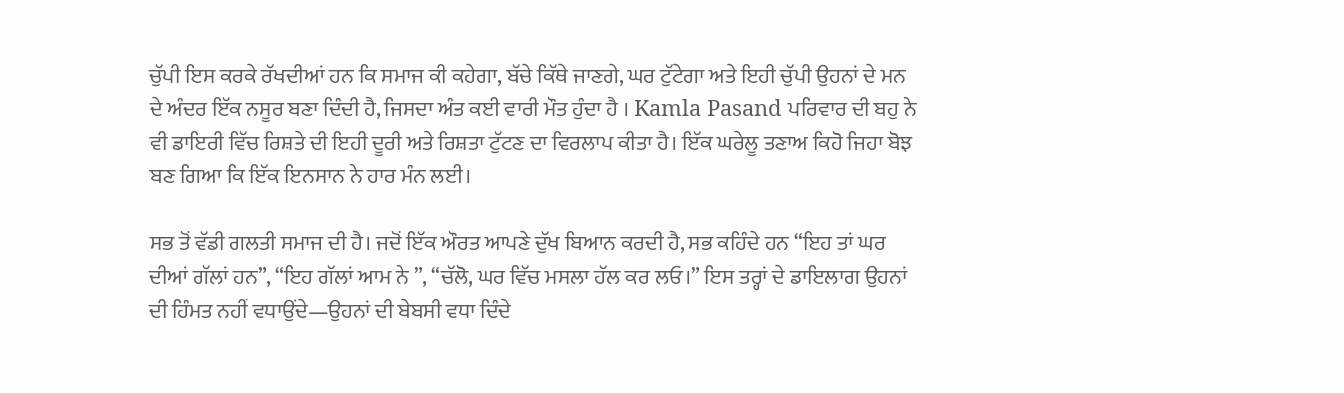ਚੁੱਪੀ ਇਸ ਕਰਕੇ ਰੱਖਦੀਆਂ ਹਨ ਕਿ ਸਮਾਜ ਕੀ ਕਹੇਗਾ, ਬੱਚੇ ਕਿੱਥੇ ਜਾਣਗੇ, ਘਰ ਟੁੱਟੇਗਾ ਅਤੇ ਇਹੀ ਚੁੱਪੀ ਉਹਨਾਂ ਦੇ ਮਨ ਦੇ ਅੰਦਰ ਇੱਕ ਨਸੂਰ ਬਣਾ ਦਿੰਦੀ ਹੈ, ਜਿਸਦਾ ਅੰਤ ਕਈ ਵਾਰੀ ਮੌਤ ਹੁੰਦਾ ਹੈ । Kamla Pasand ਪਰਿਵਾਰ ਦੀ ਬਹੁ ਨੇ ਵੀ ਡਾਇਰੀ ਵਿੱਚ ਰਿਸ਼ਤੇ ਦੀ ਇਹੀ ਦੂਰੀ ਅਤੇ ਰਿਸ਼ਤਾ ਟੁੱਟਣ ਦਾ ਵਿਰਲਾਪ ਕੀਤਾ ਹੈ। ਇੱਕ ਘਰੇਲੂ ਤਣਾਅ ਕਿਹੋ ਜਿਹਾ ਬੋਝ ਬਣ ਗਿਆ ਕਿ ਇੱਕ ਇਨਸਾਨ ਨੇ ਹਾਰ ਮੰਨ ਲਈ।

ਸਭ ਤੋਂ ਵੱਡੀ ਗਲਤੀ ਸਮਾਜ ਦੀ ਹੈ। ਜਦੋਂ ਇੱਕ ਔਰਤ ਆਪਣੇ ਦੁੱਖ ਬਿਆਨ ਕਰਦੀ ਹੈ, ਸਭ ਕਹਿੰਦੇ ਹਨ “ਇਹ ਤਾਂ ਘਰ ਦੀਆਂ ਗੱਲਾਂ ਹਨ”, “ਇਹ ਗੱਲਾਂ ਆਮ ਨੇ ”, “ਚੱਲੋ, ਘਰ ਵਿੱਚ ਮਸਲਾ ਹੱਲ ਕਰ ਲਓ।” ਇਸ ਤਰ੍ਹਾਂ ਦੇ ਡਾਇਲਾਗ ਉਹਨਾਂ ਦੀ ਹਿੰਮਤ ਨਹੀਂ ਵਧਾਉਂਦੇ—ਉਹਨਾਂ ਦੀ ਬੇਬਸੀ ਵਧਾ ਦਿੰਦੇ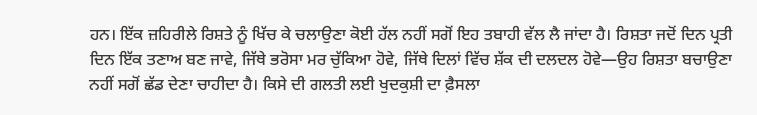ਹਨ। ਇੱਕ ਜ਼ਹਿਰੀਲੇ ਰਿਸ਼ਤੇ ਨੂੰ ਖਿੱਚ ਕੇ ਚਲਾਉਣਾ ਕੋਈ ਹੱਲ ਨਹੀਂ ਸਗੋਂ ਇਹ ਤਬਾਹੀ ਵੱਲ ਲੈ ਜਾਂਦਾ ਹੈ। ਰਿਸ਼ਤਾ ਜਦੋਂ ਦਿਨ ਪ੍ਰਤੀ ਦਿਨ ਇੱਕ ਤਣਾਅ ਬਣ ਜਾਵੇ, ਜਿੱਥੇ ਭਰੋਸਾ ਮਰ ਚੁੱਕਿਆ ਹੋਵੇ, ਜਿੱਥੇ ਦਿਲਾਂ ਵਿੱਚ ਸ਼ੱਕ ਦੀ ਦਲਦਲ ਹੋਵੇ—ਉਹ ਰਿਸ਼ਤਾ ਬਚਾਉਣਾ ਨਹੀਂ ਸਗੋਂ ਛੱਡ ਦੇਣਾ ਚਾਹੀਦਾ ਹੈ। ਕਿਸੇ ਦੀ ਗਲਤੀ ਲਈ ਖੁਦਕੁਸ਼ੀ ਦਾ ਫ਼ੈਸਲਾ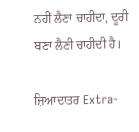ਨਹੀਂ ਲੈਣਾ ਚਾਹੀਦਾ, ਦੂਰੀ ਬਣਾ ਲੈਣੀ ਚਾਹੀਦੀ ਹੈ।

ਜ਼ਿਆਦਾਤਰ Extra-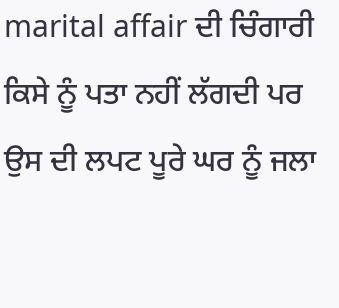marital affair ਦੀ ਚਿੰਗਾਰੀ ਕਿਸੇ ਨੂੰ ਪਤਾ ਨਹੀਂ ਲੱਗਦੀ ਪਰ ਉਸ ਦੀ ਲਪਟ ਪੂਰੇ ਘਰ ਨੂੰ ਜਲਾ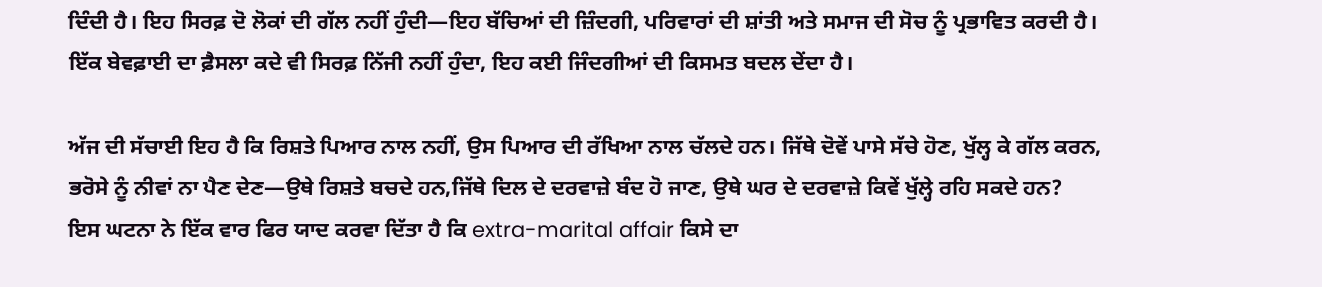ਦਿੰਦੀ ਹੈ। ਇਹ ਸਿਰਫ਼ ਦੋ ਲੋਕਾਂ ਦੀ ਗੱਲ ਨਹੀਂ ਹੁੰਦੀ—ਇਹ ਬੱਚਿਆਂ ਦੀ ਜ਼ਿੰਦਗੀ, ਪਰਿਵਾਰਾਂ ਦੀ ਸ਼ਾਂਤੀ ਅਤੇ ਸਮਾਜ ਦੀ ਸੋਚ ਨੂੰ ਪ੍ਰਭਾਵਿਤ ਕਰਦੀ ਹੈ। ਇੱਕ ਬੇਵਫ਼ਾਈ ਦਾ ਫ਼ੈਸਲਾ ਕਦੇ ਵੀ ਸਿਰਫ਼ ਨਿੱਜੀ ਨਹੀਂ ਹੁੰਦਾ, ਇਹ ਕਈ ਜਿੰਦਗੀਆਂ ਦੀ ਕਿਸਮਤ ਬਦਲ ਦੇਂਦਾ ਹੈ।

ਅੱਜ ਦੀ ਸੱਚਾਈ ਇਹ ਹੈ ਕਿ ਰਿਸ਼ਤੇ ਪਿਆਰ ਨਾਲ ਨਹੀਂ, ਉਸ ਪਿਆਰ ਦੀ ਰੱਖਿਆ ਨਾਲ ਚੱਲਦੇ ਹਨ। ਜਿੱਥੇ ਦੋਵੇਂ ਪਾਸੇ ਸੱਚੇ ਹੋਣ, ਖੁੱਲ੍ਹ ਕੇ ਗੱਲ ਕਰਨ, ਭਰੋਸੇ ਨੂੰ ਨੀਵਾਂ ਨਾ ਪੈਣ ਦੇਣ—ਉਥੇ ਰਿਸ਼ਤੇ ਬਚਦੇ ਹਨ,ਜਿੱਥੇ ਦਿਲ ਦੇ ਦਰਵਾਜ਼ੇ ਬੰਦ ਹੋ ਜਾਣ, ਉਥੇ ਘਰ ਦੇ ਦਰਵਾਜ਼ੇ ਕਿਵੇਂ ਖੁੱਲ੍ਹੇ ਰਹਿ ਸਕਦੇ ਹਨ?
ਇਸ ਘਟਨਾ ਨੇ ਇੱਕ ਵਾਰ ਫਿਰ ਯਾਦ ਕਰਵਾ ਦਿੱਤਾ ਹੈ ਕਿ extra-marital affair ਕਿਸੇ ਦਾ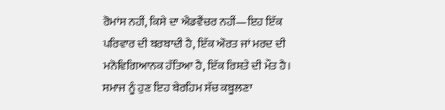ਰੋਮਾਂਸ ਨਹੀਂ, ਕਿਸੇ ਦਾ ਐਡਵੈਂਚਰ ਨਹੀਂ—ਇਹ ਇੱਕ ਪਰਿਵਾਰ ਦੀ ਬਰਬਾਦੀ ਹੈ, ਇੱਕ ਔਰਤ ਜਾਂ ਮਰਦ ਦੀ ਮਨੋਵਿਗਿਆਨਕ ਹੱਤਿਆ ਹੈ, ਇੱਕ ਰਿਸ਼ਤੇ ਦੀ ਮੌਤ ਹੈ। ਸਮਾਜ ਨੂੰ ਹੁਣ ਇਹ ਬੇਰਹਿਮ ਸੱਚ ਕਬੂਲਣਾ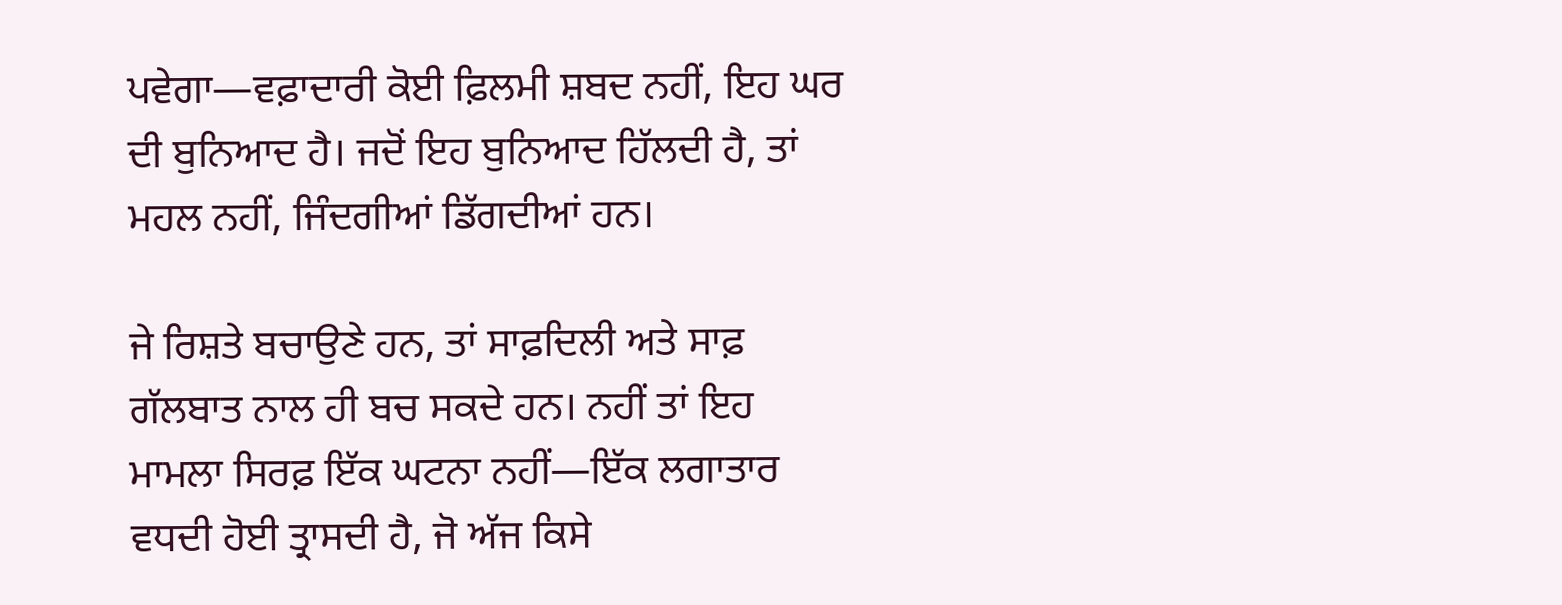ਪਵੇਗਾ—ਵਫ਼ਾਦਾਰੀ ਕੋਈ ਫ਼ਿਲਮੀ ਸ਼ਬਦ ਨਹੀਂ, ਇਹ ਘਰ ਦੀ ਬੁਨਿਆਦ ਹੈ। ਜਦੋਂ ਇਹ ਬੁਨਿਆਦ ਹਿੱਲਦੀ ਹੈ, ਤਾਂ ਮਹਲ ਨਹੀਂ, ਜਿੰਦਗੀਆਂ ਡਿੱਗਦੀਆਂ ਹਨ।

ਜੇ ਰਿਸ਼ਤੇ ਬਚਾਉਣੇ ਹਨ, ਤਾਂ ਸਾਫ਼ਦਿਲੀ ਅਤੇ ਸਾਫ਼ ਗੱਲਬਾਤ ਨਾਲ ਹੀ ਬਚ ਸਕਦੇ ਹਨ। ਨਹੀਂ ਤਾਂ ਇਹ ਮਾਮਲਾ ਸਿਰਫ਼ ਇੱਕ ਘਟਨਾ ਨਹੀਂ—ਇੱਕ ਲਗਾਤਾਰ ਵਧਦੀ ਹੋਈ ਤ੍ਰਾਸਦੀ ਹੈ, ਜੋ ਅੱਜ ਕਿਸੇ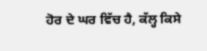ਹੋਰ ਦੇ ਘਰ ਵਿੱਚ ਹੈ, ਕੱਲ੍ਹ ਕਿਸੇ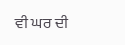ਵੀ ਘਰ ਦੀ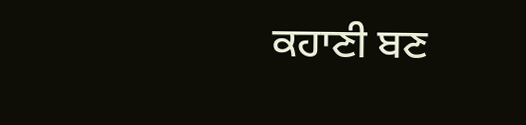ਕਹਾਣੀ ਬਣ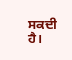ਸਕਦੀ ਹੈ।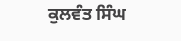ਕੁਲਵੰਤ ਸਿੰਘ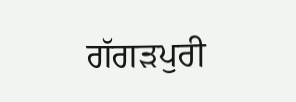ਗੱਗੜਪੁਰੀ